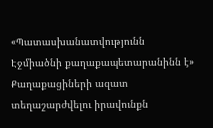«Պատասխանատվությունն Էջմիածնի քաղաքապետարանինն է»
Քաղաքացիների ազատ տեղաշարժվելու իրավունքն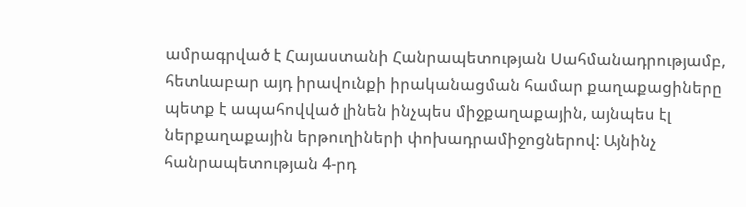ամրագրված է Հայաստանի Հանրապետության Սահմանադրությամբ, հետևաբար այդ իրավունքի իրականացման համար քաղաքացիները պետք է ապահովված լինեն ինչպես միջքաղաքային, այնպես էլ ներքաղաքային երթուղիների փոխադրամիջոցներով: Այնինչ հանրապետության 4-րդ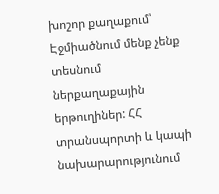խոշոր քաղաքում՝ Էջմիածնում մենք չենք տեսնում ներքաղաքային երթուղիներ: ՀՀ տրանսպորտի և կապի նախարարությունում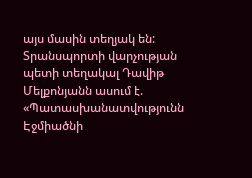այս մասին տեղյակ են: Տրանսպորտի վարչության պետի տեղակալ Դավիթ Մելքոնյանն ասում է. «Պատասխանատվությունն Էջմիածնի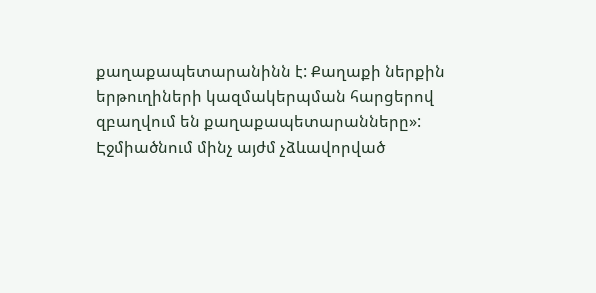քաղաքապետարանինն է: Քաղաքի ներքին երթուղիների կազմակերպման հարցերով զբաղվում են քաղաքապետարանները»:
Էջմիածնում մինչ այժմ չձևավորված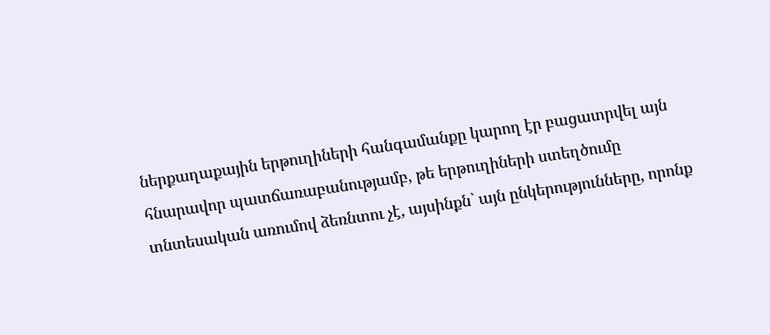ներքաղաքային երթուղիների հանգամանքը կարող էր բացատրվել այն հնարավոր պատճառաբանությամբ, թե երթուղիների ստեղծումը տնտեսական առումով ձեռնտու չէ, այսինքն` այն ընկերությունները, որոնք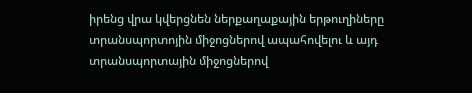իրենց վրա կվերցնեն ներքաղաքային երթուղիները տրանսպորտոյին միջոցներով ապահովելու և այդ տրանսպորտային միջոցներով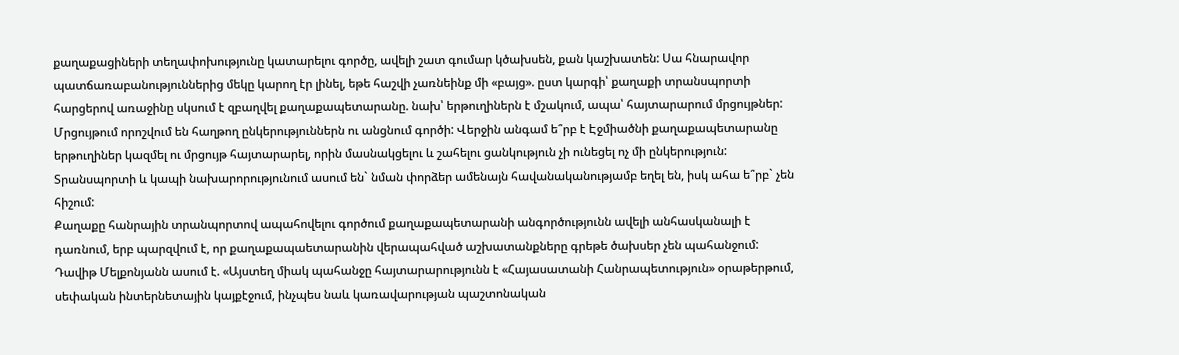քաղաքացիների տեղափոխությունը կատարելու գործը, ավելի շատ գումար կծախսեն, քան կաշխատեն: Սա հնարավոր պատճառաբանություններից մեկը կարող էր լինել, եթե հաշվի չառնեինք մի «բայց». ըստ կարգի՝ քաղաքի տրանսպորտի հարցերով առաջինը սկսում է զբաղվել քաղաքապետարանը. նախ՝ երթուղիներն է մշակում, ապա՝ հայտարարում մրցույթներ: Մրցույթում որոշվում են հաղթող ընկերություններն ու անցնում գործի: Վերջին անգամ ե՞րբ է Էջմիածնի քաղաքապետարանը երթուղիներ կազմել ու մրցույթ հայտարարել, որին մասնակցելու և շահելու ցանկություն չի ունեցել ոչ մի ընկերություն: Տրանսպորտի և կապի նախարորությունում ասում են` նման փորձեր ամենայն հավանականությամբ եղել են, իսկ ահա ե՞րբ` չեն հիշում:
Քաղաքը հանրային տրանպորտով ապահովելու գործում քաղաքապետարանի անգործությունն ավելի անհասկանալի է դառնում, երբ պարզվում է, որ քաղաքապաետարանին վերապահված աշխատանքները գրեթե ծախսեր չեն պահանջում: Դավիթ Մելքոնյանն ասում է. «Այստեղ միակ պահանջը հայտարարությունն է «Հայասատանի Հանրապետություն» օրաթերթում, սեփական ինտերնետային կայքէջում, ինչպես նաև կառավարության պաշտոնական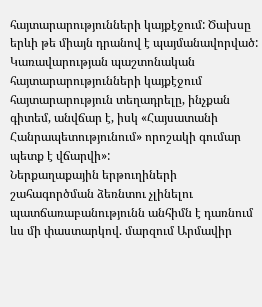հայտարարությունների կայքէջում: Ծախսը երևի թե միայն դրանով է պայմանավորված: Կառավարության պաշտոնական հայտարարությունների կայքէջում հայտարարություն տեղադրելը, ինչքան գիտեմ, անվճար է, իսկ «Հայսատանի Հանրապետությունում» որոշակի գումար պետք է վճարվի»:
Ներքաղաքային երթուղիների շահագործման ձեռնտու չլինելու պատճառաբանությունն անհիմն է դառնում ևս մի փաստարկով. մարզում Արմավիր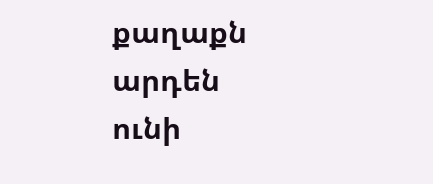քաղաքն արդեն ունի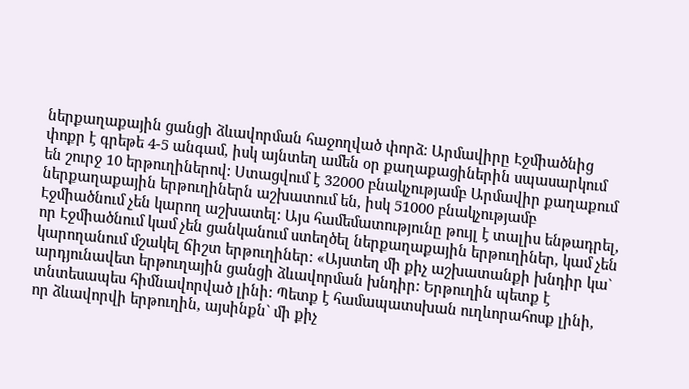ներքաղաքային ցանցի ձևավորման հաջողված փորձ: Արմավիրը Էջմիածնից փոքր է գրեթե 4-5 անգամ, իսկ այնտեղ ամեն օր քաղաքացիներին սպասարկում են շուրջ 10 երթուղիներով: Ստացվում է 32000 բնակչությամբ Արմավիր քաղաքում ներքաղաքային երթուղիներն աշխատում են, իսկ 51000 բնակչությամբ Էջմիածնում չեն կարող աշխատել: Այս համեմատությունը թույլ է տալիս ենթադրել, որ Էջմիածնում կամ չեն ցանկանում ստեղծել ներքաղաքային երթուղիներ, կամ չեն կարողանում մշակել ճիշտ երթուղիներ: «Այստեղ մի քիչ աշխատանքի խնդիր կա` արդյունավետ երթուղային ցանցի ձևավորման խնդիր: Երթուղին պետք է տնտեսապես հիմնավորված լինի: Պետք է համապատսխան ուղևորահոսք լինի, որ ձևավորվի երթուղին, այսինքն` մի քիչ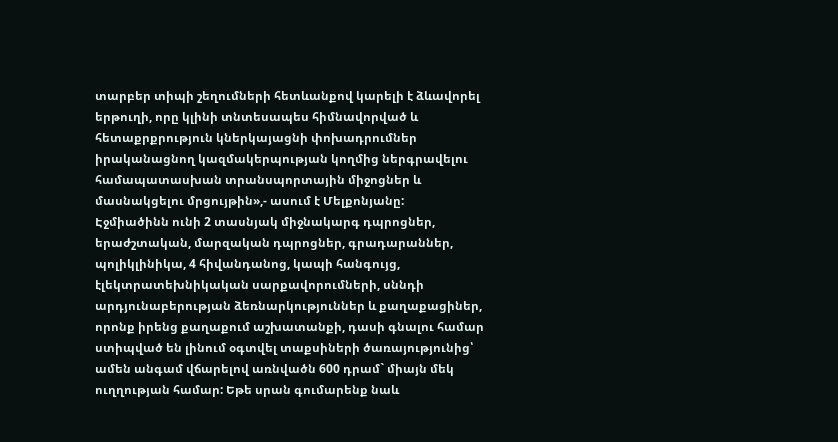տարբեր տիպի շեղումների հետևանքով կարելի է ձևավորել երթուղի, որը կլինի տնտեսապես հիմնավորված և հետաքրքրություն կներկայացնի փոխադրումներ իրականացնող կազմակերպության կողմից ներգրավելու համապատասխան տրանսպորտային միջոցներ և մասնակցելու մրցույթին»,- ասում է Մելքոնյանը:
Էջմիածինն ունի 2 տասնյակ միջնակարգ դպրոցներ, երաժշտական, մարզական դպրոցներ, գրադարաններ, պոլիկլինիկա, 4 հիվանդանոց, կապի հանգույց, էլեկտրատեխնիկական սարքավորումների, սննդի արդյունաբերության ձեռնարկություններ և քաղաքացիներ, որոնք իրենց քաղաքում աշխատանքի, դասի գնալու համար ստիպված են լինում օգտվել տաքսիների ծառայությունից՝ ամեն անգամ վճարելով առնվածն 600 դրամ` միայն մեկ ուղղության համար: Եթե սրան գումարենք նաև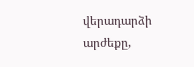վերադարձի արժեքը,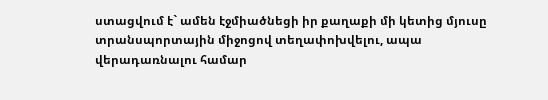ստացվում է` ամեն էջմիածնեցի իր քաղաքի մի կետից մյուսը տրանսպորտային միջոցով տեղափոխվելու, ապա վերադառնալու համար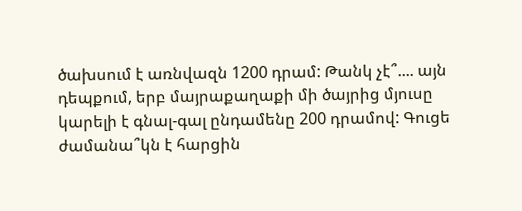ծախսում է առնվազն 1200 դրամ: Թանկ չէ՞.... այն դեպքում, երբ մայրաքաղաքի մի ծայրից մյուսը կարելի է գնալ-գալ ընդամենը 200 դրամով: Գուցե ժամանա՞կն է հարցին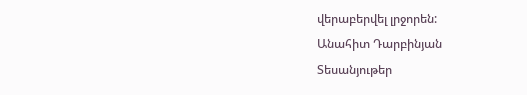վերաբերվել լրջորեն:
Անահիտ Դարբինյան
Տեսանյութեր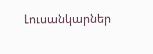Լուսանկարներ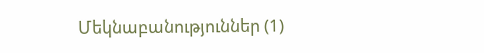Մեկնաբանություններ (1)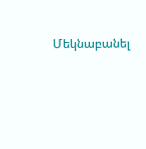Մեկնաբանել